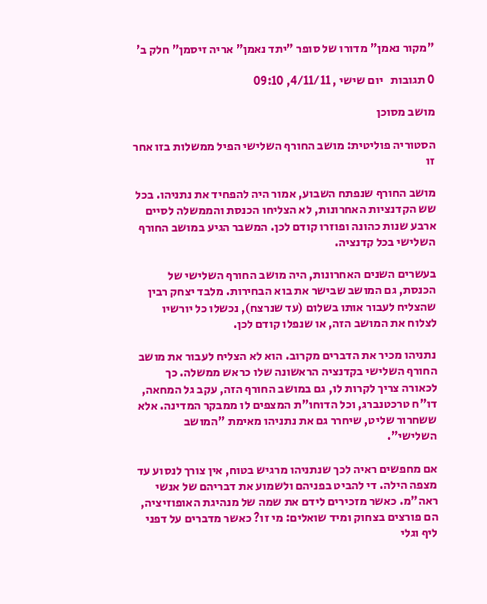"מקור נאמן" מדורו של סופר "יתד נאמן" אריה זיסמן" חלק ב'

0 תגובות   יום שישי , 4/11/11, 09:10

מושב מסוכן

הסטוריה פוליטית: מושב החורף השלישי הפיל ממשלות בזו אחר זו

מושב החורף שנפתח השבוע, אמור היה להפחיד את נתניהו. בכל שש הקדנציות האחרונות, לא הצליחו הכנסת והממשלה לסיים ארבע שנות כהונה ופוזרו קודם לכן. המשבר הגיע במושב החורף השלישי בכל קדנציה.

בעשרים השנים האחרונות, היה מושב החורף השלישי של הכנסת, גם המושב שבישר את בוא הבחירות. מלבד יצחק רבין שהצליח לעבור אותו בשלום (עד שנרצח), נכשלו כל יורשיו לצלוח את המושב הזה, או שנפלו קודם לכן.

נתניהו מכיר את הדברים מקרוב. הוא לא הצליח לעבור את מושב החורף השלישי בקדנציה הראשונה שלו כראש ממשלה. כך לכאורה צריך לקרות לו, גם במושב החורף הזה, עקב גל המחאה, דו"ח טרכטנברג, וכל הדוחו"ת המצפים לו ממבקר המדינה. אלא ששחרור שליט, שיחרר גם את נתניהו מאימת "המושב השלישי".

אם מחפשים ראיה לכך שנתניהו מרגיש בטוח, אין צורך לנסוע עד מצפה הילה. די להביט בפניהם ולשמוע את דבריהם של אנשי ראה"מ. כאשר מזכירים לידם את שמה של מנהיגת האופוזיציה, הם פורצים בצחוק ומיד שואלים: מי זו? כאשר מדברים על דפני ליף וגלי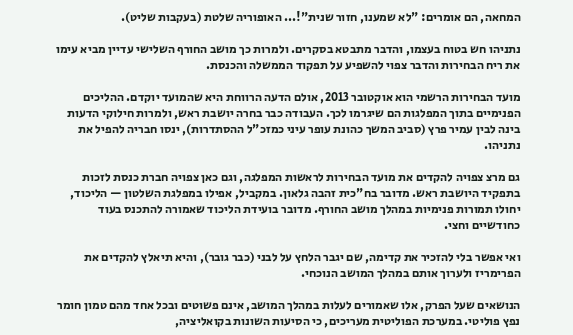המחאה, הם אומרים: "לא שמענו, חזור שנית"!... האופוריה שלטת (בעקבות שליט).

נתניהו חש בטוח בעצמו, והדבר מתבטא בסקרים. ולמרות כך מושב החורף השלישי עדיין מביא עימו את ריח הבחירות והדבר צפוי להשפיע על תפקוד הממשלה והכנסת.

מועד הבחירות הרשמי הוא אוקטובר 2013, אולם הדעה הרווחת היא שהמועד יוקדם. ההליכים הפנימיים בתוך המפלגות הם שיגרמו לכך. העבודה כבר בחרה יושבת ראש, ולמרות חילוקי הדעות בינה לבין עמיר פרץ (סביב המשך כהונת עופר עיני כמזכ"ל ההסתדרות), ינסו חבריה להפיל את נתניהו.

גם מרצ צפויה להקדים את מועד הבחירות לראשות המפלגה, וגם כאן צפויה חברת כנסת לזכות בתפקיד היושבת ראש. מדובר בח"כית זהבה גלאון. במקביל, אפילו במפלגת השלטון — הליכוד, יחולו תמורות פנימיות במהלך מושב החורף. מדובר בועידת הליכוד שאמורה להתכנס בעוד כחודשיים וחצי.

ואי אפשר בלי להזכיר את קדימה, שם יגבר הלחץ על לבני (כבר גובר), והיא תיאלץ להקדים את הפרימריז ולערוך אותם במהלך המושב הנוכחי.

הנושאים שעל הפרק, אלו שאמורים לעלות במהלך המושב, אינם פשוטים ובכל אחד מהם טמון חומר נפץ פוליטי. במערכת הפוליטית מעריכים, כי הסיעות השונות בקואליציה,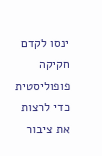ינסו לקדם חקיקה פופוליסטית כדי לרצות את ציבור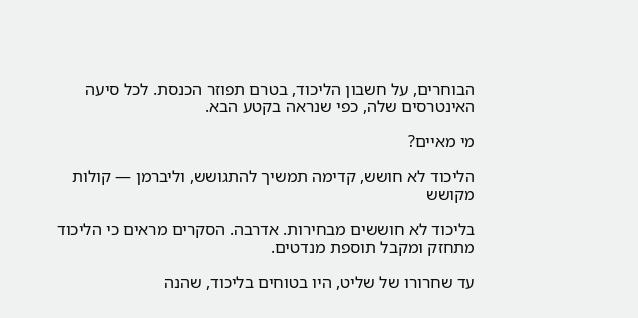הבוחרים, על חשבון הליכוד, בטרם תפוזר הכנסת. לכל סיעה האינטרסים שלה, כפי שנראה בקטע הבא.

מי מאיים?

הליכוד לא חושש, קדימה תמשיך להתגושש, וליברמן — קולות מקושש

בליכוד לא חוששים מבחירות. אדרבה. הסקרים מראים כי הליכוד מתחזק ומקבל תוספת מנדטים.

עד שחרורו של שליט, היו בטוחים בליכוד, שהנה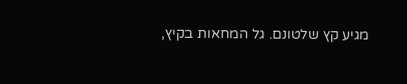מגיע קץ שלטונם. גל המחאות בקיץ,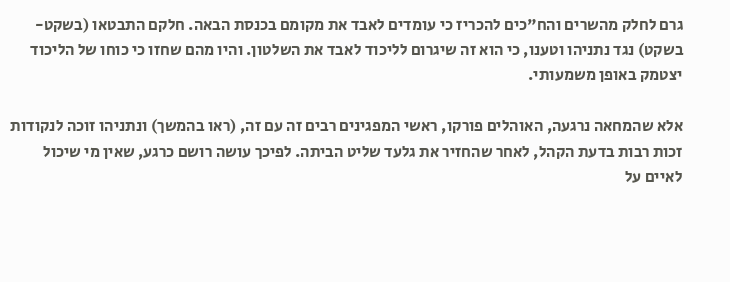גרם לחלק מהשרים והח"כים להכריז כי עומדים לאבד את מקומם בכנסת הבאה. חלקם התבטאו (בשקט-בשקט) נגד נתניהו וטענו, כי הוא זה שיגרום לליכוד לאבד את השלטון. והיו מהם שחזו כי כוחו של הליכוד יצטמק באופן משמעותי.

אלא שהמחאה נרגעה, האוהלים פורקו, ראשי המפגינים רבים זה עם זה, (ראו בהמשך) ונתניהו זוכה לנקודות זכות רבות בדעת הקהל, לאחר שהחזיר את גלעד שליט הביתה. לפיכך עושה רושם כרגע, שאין מי שיכול לאיים על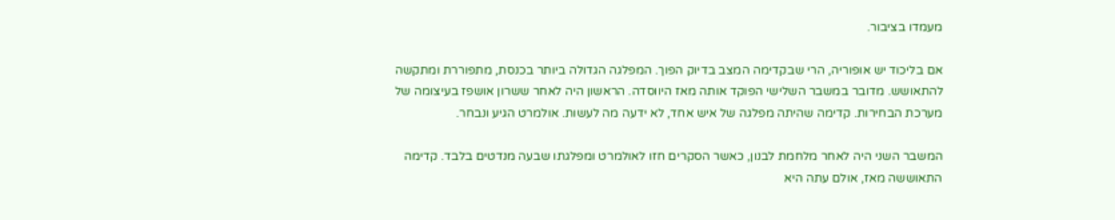מעמדו בציבור.

אם בליכוד יש אופוריה, הרי שבקדימה המצב בדיוק הפוך. המפלגה הגדולה ביותר בכנסת, מתפוררת ומתקשה להתאושש. מדובר במשבר השלישי הפוקד אותה מאז היווסדה. הראשון היה לאחר ששרון אושפז בעיצומה של מערכת הבחירות. קדימה שהיתה מפלגה של איש אחד, לא ידעה מה לעשות. אולמרט הגיע ונבחר.

המשבר השני היה לאחר מלחמת לבנון, כאשר הסקרים חזו לאולמרט ומפלגתו שבעה מנדטים בלבד. קדימה התאוששה מאז, אולם עתה היא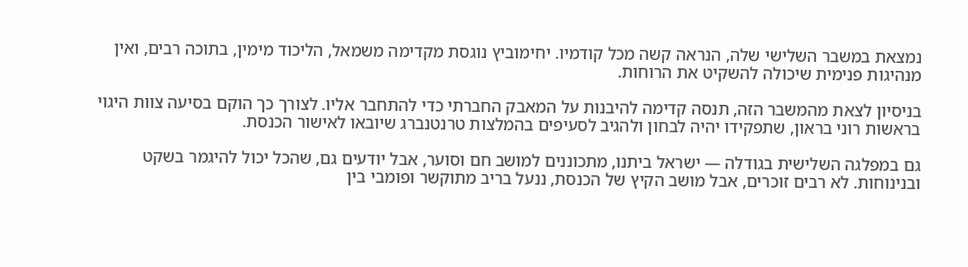נמצאת במשבר השלישי שלה, הנראה קשה מכל קודמיו. יחימוביץ נוגסת מקדימה משמאל, הליכוד מימין, בתוכה רבים, ואין מנהיגות פנימית שיכולה להשקיט את הרוחות.

בניסיון לצאת מהמשבר הזה, תנסה קדימה להיבנות על המאבק החברתי כדי להתחבר אליו. לצורך כך הוקם בסיעה צוות היגוי בראשות רוני בראון, שתפקידו יהיה לבחון ולהגיב לסעיפים בהמלצות טרנטנברג שיובאו לאישור הכנסת.

גם במפלגה השלישית בגודלה — ישראל ביתנו, מתכוננים למושב חם וסוער, אבל יודעים גם, שהכל יכול להיגמר בשקט ובנינוחות. לא רבים זוכרים, אבל מושב הקיץ של הכנסת, ננעל בריב מתוקשר ופומבי בין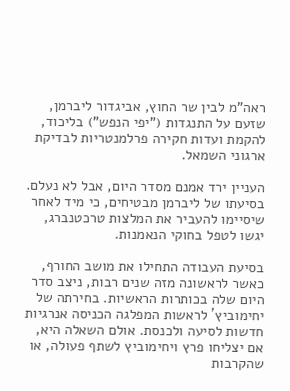ראה"מ לבין שר החוץ, אביגדור ליברמן, שזעם על התנגדות ("יפי הנפש") בליכוד, להקמת ועדות חקירה פרלמנטריות לבדיקת ארגוני השמאל.

העניין ירד אמנם מסדר היום, אבל לא נעלם. בסיעתו של ליברמן מבטיחים, כי מיד לאחר שיסיימו להעביר את המלצות טרכטנברג, יגשו לטפל בחוקי הנאמנות.

בסיעת העבודה התחילו את מושב החורף, כאשר לראשונה מזה שנים רבות, ניצב סדר היום שלה בכותרות הראשיות. בחירתה של יחימוביץ´ לראשות המפלגה הכניסה אנרגיות חדשות לסיעה ולכנסת. אולם השאלה היא, אם יצליחו פרץ ויחימוביץ לשתף פעולה, או שהקרבות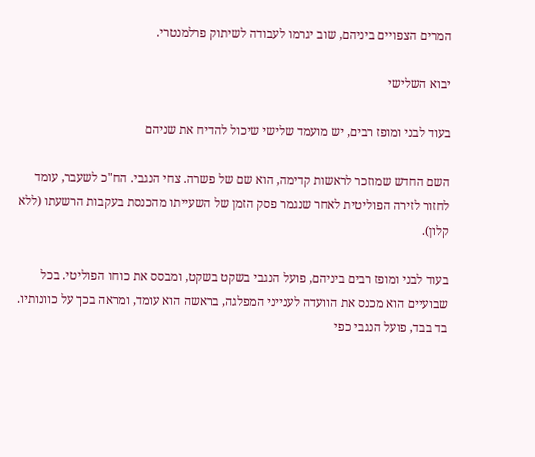המרים הצפויים ביניהם, שוב יגרמו לעבודה לשיתוק פרלמנטרי.

יבוא השלישי

בעוד לבני ומופז רבים, יש מועמד שלישי שיכול להדיח את שניהם

השם החדש שמוזכר לראשות קדימה, הוא שם של פשרה. צחי הנגבי. הח"כ לשעבר, עומד לחזור לזירה הפוליטית לאחר שנגמר פסק הזמן של השעייתו מהכנסת בעקבות הרשעתו (ללא קלון).

בעוד לבני ומופז רבים ביניהם, פועל הנגבי בשקט בשקט, ומבסס את כוחו הפוליטי. בכל שבועיים הוא מכנס את הוועדה לענייני המפלגה, בראשה הוא עומד, ומראה בכך על כוונותיו. בד בבד, פועל הנגבי כפי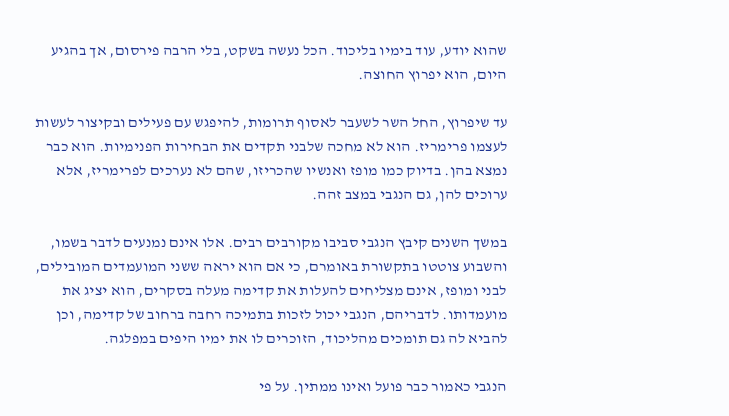שהוא יודע, עוד בימיו בליכוד. הכל נעשה בשקט, בלי הרבה פירסום, אך בהגיע היום, הוא יפרוץ החוצה.

עד שיפרוץ, החל השר לשעבר לאסוף תרומות, להיפגש עם פעילים ובקיצור לעשות לעצמו פרימריז. הוא לא מחכה שלבני תקדים את הבחירות הפנימיות. הוא כבר נמצא בהן. בדיוק כמו מופז ואנשיו שהכריזו, שהם לא נערכים לפרימריז, אלא ערוכים להן, גם הנגבי במצב זהה.

במשך השנים קיבץ הנגבי סביבו מקורבים רבים. אלו אינם נמנעים לדבר בשמו, והשבוע צוטטו בתקשורת באומרם, כי אם הוא יראה ששני המועמדים המובילים, לבני ומופז, אינם מצליחים להעלות את קדימה מעלה בסקרים, הוא יציג את מועמדותו. לדבריהם, הנגבי יכול לזכות בתמיכה רחבה ברחוב של קדימה, וכן להביא לה גם תומכים מהליכוד, הזוכרים לו את ימיו היפים במפלגה.

הנגבי כאמור כבר פועל ואינו ממתין. על פי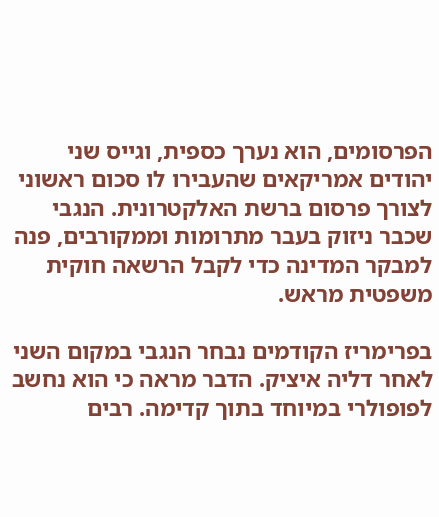הפרסומים, הוא נערך כספית, וגייס שני יהודים אמריקאים שהעבירו לו סכום ראשוני לצורך פרסום ברשת האלקטרונית. הנגבי שכבר ניזוק בעבר מתרומות וממקורבים, פנה למבקר המדינה כדי לקבל הרשאה חוקית משפטית מראש.

בפרימריז הקודמים נבחר הנגבי במקום השני לאחר דליה איציק. הדבר מראה כי הוא נחשב לפופולרי במיוחד בתוך קדימה. רבים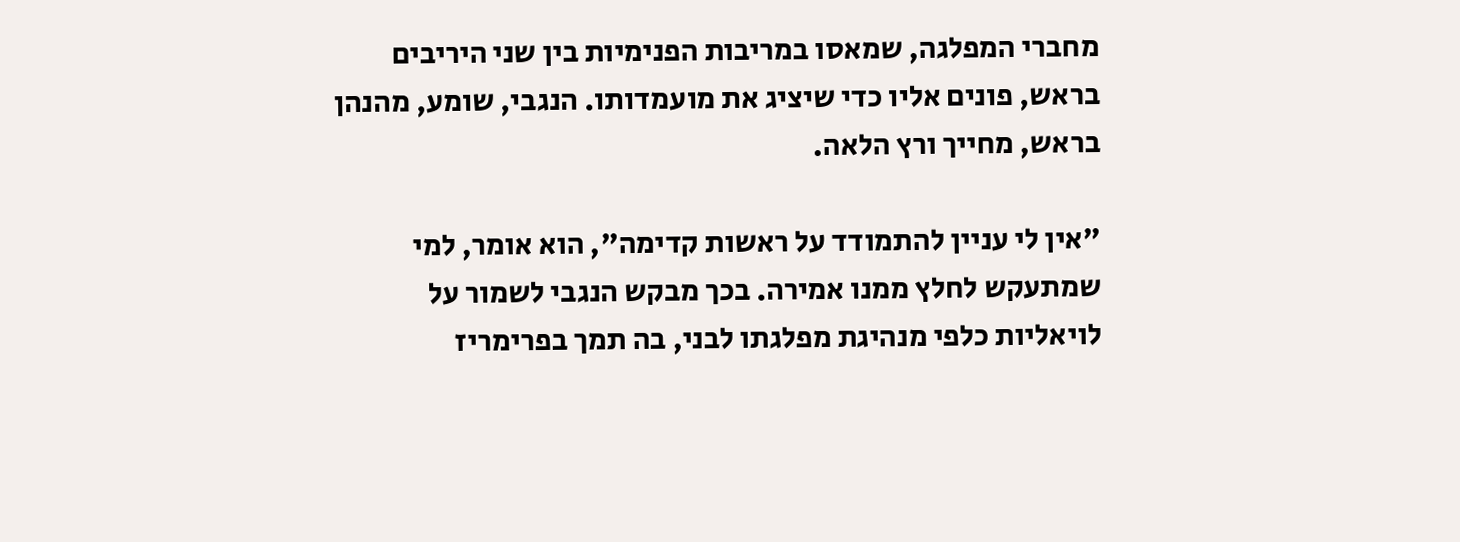מחברי המפלגה, שמאסו במריבות הפנימיות בין שני היריבים בראש, פונים אליו כדי שיציג את מועמדותו. הנגבי, שומע, מהנהן בראש, מחייך ורץ הלאה.

"אין לי עניין להתמודד על ראשות קדימה", הוא אומר, למי שמתעקש לחלץ ממנו אמירה. בכך מבקש הנגבי לשמור על לויאליות כלפי מנהיגת מפלגתו לבני, בה תמך בפרימריז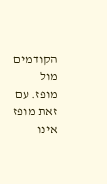הקודמים מול מופז. עם זאת מופז אינו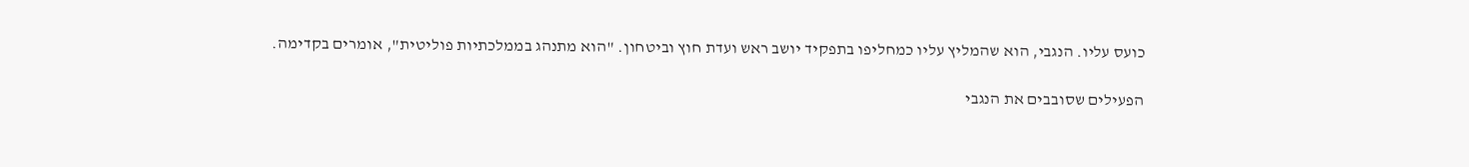כועס עליו. הנגבי, הוא שהמליץ עליו כמחליפו בתפקיד יושב ראש ועדת חוץ וביטחון. "הוא מתנהג בממלכתיות פוליטית", אומרים בקדימה.

הפעילים שסובבים את הנגבי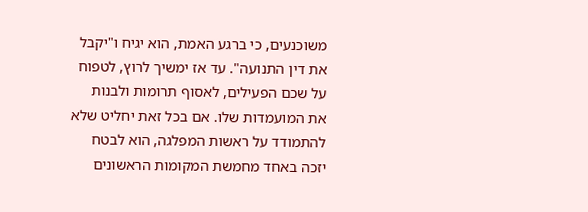משוכנעים, כי ברגע האמת, הוא יגיח ו"יקבל את דין התנועה". עד אז ימשיך לרוץ, לטפוח על שכם הפעילים, לאסוף תרומות ולבנות את המועמדות שלו. אם בכל זאת יחליט שלא להתמודד על ראשות המפלגה, הוא לבטח יזכה באחד מחמשת המקומות הראשונים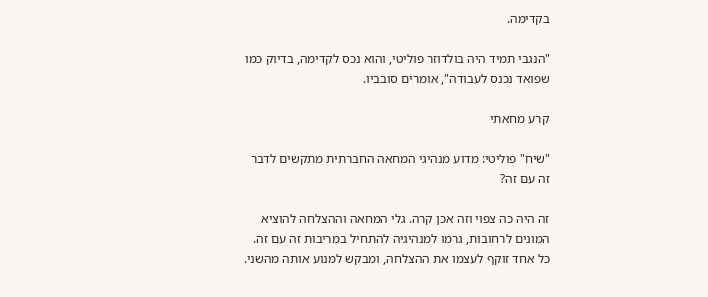בקדימה.

"הנגבי תמיד היה בולדוזר פוליטי, והוא נכס לקדימה, בדיוק כמו שפואד נכנס לעבודה", אומרים סובביו.

קרע מחאתי

"שיח" פוליטי: מדוע מנהיגי המחאה החברתית מתקשים לדבר זה עם זה?

זה היה כה צפוי וזה אכן קרה. גלי המחאה וההצלחה להוציא המונים לרחובות, גרמו למנהיגיה להתחיל במריבות זה עם זה. כל אחד זוקף לעצמו את ההצלחה, ומבקש למנוע אותה מהשני.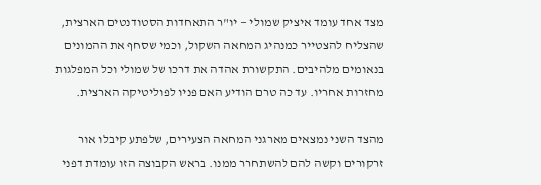מצד אחד עומד איציק שמולי — יו"ר התאחדות הסטודנטים הארצית, שהצליח להצטייר כמנהיג המחאה השקול, וכמי שסחף את ההמונים בנאומים מלהיבים. התקשורת אהדה את דרכו של שמולי וכל המפלגות מחזרות אחריו. עד כה טרם הודיע האם פניו לפוליטיקה הארצית.

מהצד השני נמצאים מארגני המחאה הצעירים, שלפתע קיבלו אור זרקורים וקשה להם להשתחרר ממנו. בראש הקבוצה הזו עומדת דפני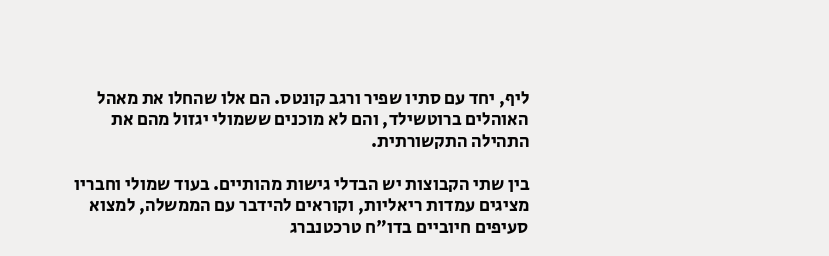ליף, יחד עם סתיו שפיר ורגב קונטס. הם אלו שהחלו את מאהל האוהלים ברוטשילד, והם לא מוכנים ששמולי יגזול מהם את התהילה התקשורתית.

בין שתי הקבוצות יש הבדלי גישות מהותיים. בעוד שמולי וחבריו מציגים עמדות ריאליות, וקוראים להידבר עם הממשלה, למצוא סעיפים חיוביים בדו"ח טרכטנברג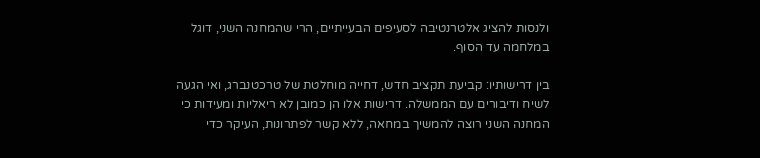ולנסות להציג אלטרנטיבה לסעיפים הבעייתיים, הרי שהמחנה השני, דוגל במלחמה עד הסוף.

בין דרישותיו: קביעת תקציב חדש, דחייה מוחלטת של טרכטנברג, ואי הגעה לשיח ודיבורים עם הממשלה. דרישות אלו הן כמובן לא ריאליות ומעידות כי המחנה השני רוצה להמשיך במחאה, ללא קשר לפתרונות, העיקר כדי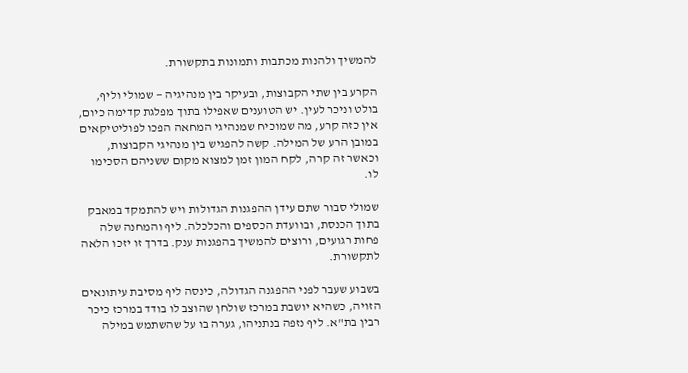להמשיך ולהנות מכתבות ותמונות בתקשורת.

הקרע בין שתי הקבוצות, ובעיקר בין מנהיגיה — שמולי וליף, בולט וניכר לעין. יש הטוענים שאפילו בתוך מפלגת קדימה כיום, אין כזה קרע, מה שמוכיח שמנהיגי המחאה הפכו לפוליטיקאים במובן הרע של המילה. קשה להפגיש בין מנהיגי הקבוצות, וכאשר זה קרה, לקח המון זמן למצוא מקום ששניהם הסכימו לו.

שמולי סבור שתם עידן ההפגנות הגדולות ויש להתמקד במאבק בתוך הכנסת, ובוועדת הכספים והכלכלה. ליף והמחנה שלה פחות רגועים, ורוצים להמשיך בהפגנות ענק. בדרך זו יזכו הלאה לתקשורת.

בשבוע שעבר לפני ההפגנה הגדולה, כינסה ליף מסיבת עיתונאים הזויה, כשהיא יושבת במרכז שולחן שהוצב לו בודד במרכז כיכר רבין בת"א. ליף נזפה בנתניהו, גערה בו על שהשתמש במילה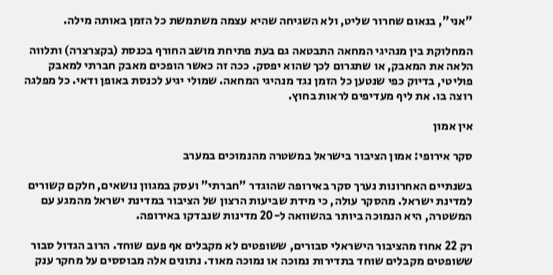"אני", בנאום שחרור שליט, ולא השגיחה שהיא עצמה משתמשת כל הזמן באותה מילה.

המחלוקת בין מנהיגי המחאה התבטאה גם בעת פתיחת מושב החורף בכנסת (בקצרצרה) ותלווה הלאה את המאבק, או שתגרום לכך שהוא יפסק. ככה זה כאשר הופכים מאבק חברתי למאבק פוליטי, בדיוק כפי שנטען כל הזמן נגד מנהיגי המחאה. שמולי יגיע לכנסת באופן ודאי. כל מפלגה רוצה בו. את ליף מעדיפים לראות בחוץ.

אין אמון

סקר אירופי: אמון הציבור בישראל במשטרה מהנמוכים במערב

בשנתיים האחרונות נערך סקר באירופה שהוגדר "חברתי" ועסק במגוון נושאים, חלקם קשורים למדינת ישראל. מהסקר עולה, כי מידת שביעות הרצון של הציבור במדינת ישראל מהמגע עם המשטרה, היא הנמוכה ביותר בהשוואה ל-20 מדינות שנבדקו באירופה.

רק 22 אחוז מהציבור הישראלי סבורים, ששופטים לא מקבלים אף פעם שוחד. הרוב הגדול סבור ששופטים מקבלים שוחד בתדירות נמוכה או נמוכה מאוד. נתונים אלה מבוססים על מחקר ענק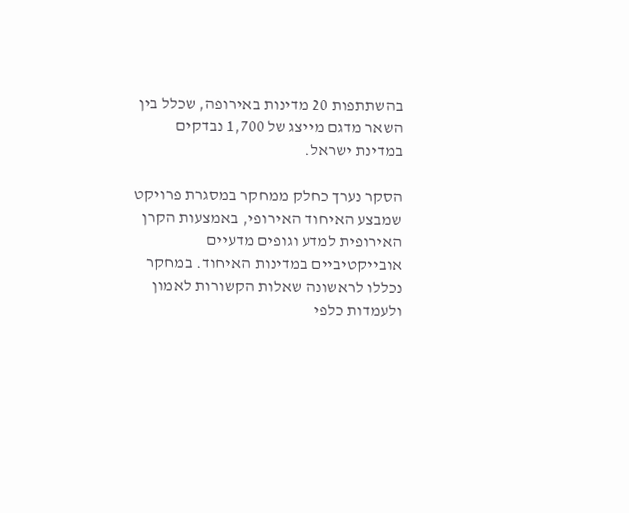בהשתתפות 20 מדינות באירופה, שכלל בין השאר מדגם מייצג של 1,700 נבדקים במדינת ישראל.

הסקר נערך כחלק ממחקר במסגרת פרויקט שמבצע האיחוד האירופי, באמצעות הקרן האירופית למדע וגופים מדעיים אובייקטיביים במדינות האיחוד. במחקר נכללו לראשונה שאלות הקשורות לאמון ולעמדות כלפי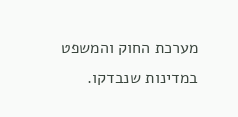מערכת החוק והמשפט במדינות שנבדקו.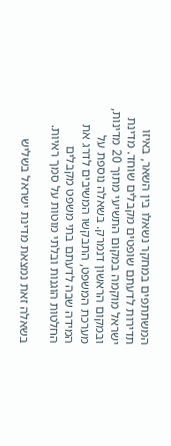המשתתפים במחקר נשאלו בין השאר, באיזו תדירות לדעתם שופטים מקבלים שוחד. מדינת ישראל מוקמה במקום התשיעי מתוך 20 מדינות, ובמקום הראשון דנמרק. בשאלה נוספת על מערכת המשפט, התבקשו המשיבים לדרג את המידה שבה לדעתם בתי משפט מקבלים החלטות הוגנות ובלתי מוטות על סמך ראיות.

בשאלה זאת נמצאת מדינת ישראל בשליש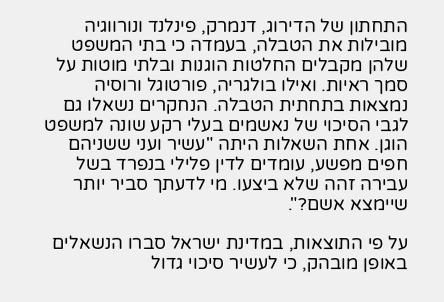התחתון של הדירוג, דנמרק, פינלנד ונורווגיה מובילות את הטבלה, בעמדה כי בתי המשפט שלהן מקבלים החלטות הוגנות ובלתי מוטות על סמך ראיות. ואילו בולגריה, פורטוגל ורוסיה נמצאות בתחתית הטבלה. הנחקרים נשאלו גם לגבי הסיכוי של נאשמים בעלי רקע שונה למשפט הוגן. אחת השאלות היתה "עשיר ועני ששניהם חפים מפשע, עומדים לדין פלילי בנפרד בשל עבירה זהה שלא ביצעו. מי לדעתך סביר יותר שיימצא אשם?".

על פי התוצאות, במדינת ישראל סברו הנשאלים באופן מובהק, כי לעשיר סיכוי גדול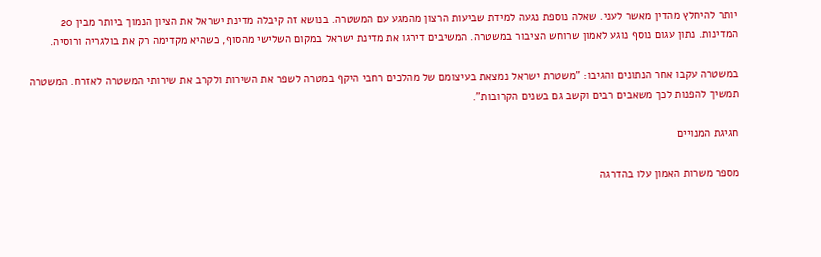יותר להיחלץ מהדין מאשר לעני. שאלה נוספת נגעה למידת שביעות הרצון מהמגע עם המשטרה. בנושא זה קיבלה מדינת ישראל את הציון הנמוך ביותר מבין 20 המדינות. נתון עגום נוסף נוגע לאמון שרוחש הציבור במשטרה. המשיבים דירגו את מדינת ישראל במקום השלישי מהסוף, כשהיא מקדימה רק את בולגריה ורוסיה.

במשטרה עקבו אחר הנתונים והגיבו: "משטרת ישראל נמצאת בעיצומם של מהלכים רחבי היקף במטרה לשפר את השירות ולקרב את שירותי המשטרה לאזרח. המשטרה תמשיך להפנות לכך משאבים רבים וקשב גם בשנים הקרובות".

חגיגת המנויים

מספר משרות האמון עלו בהדרגה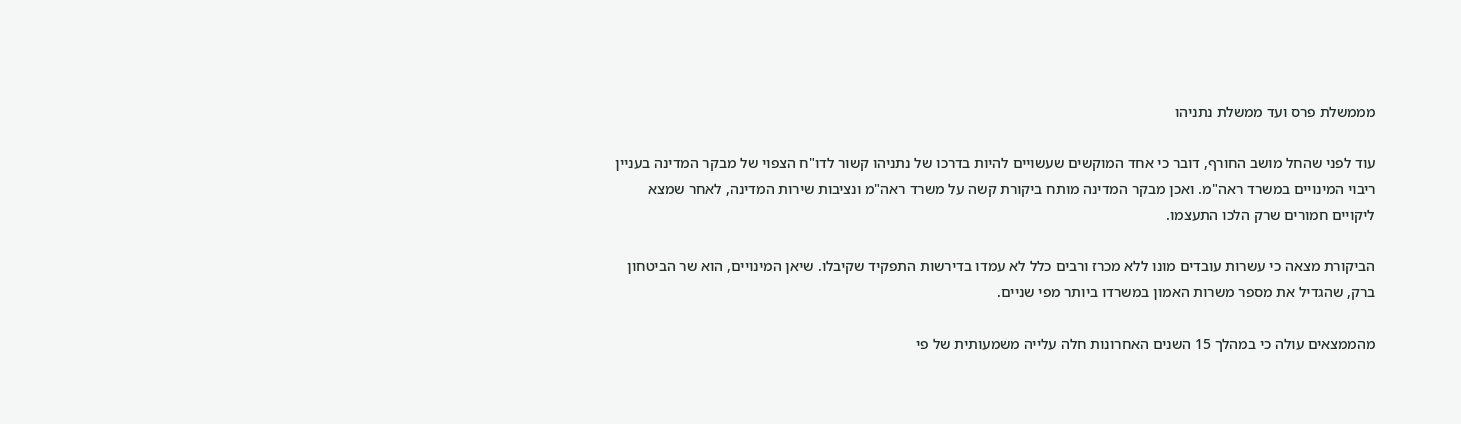מממשלת פרס ועד ממשלת נתניהו

עוד לפני שהחל מושב החורף, דובר כי אחד המוקשים שעשויים להיות בדרכו של נתניהו קשור לדו"ח הצפוי של מבקר המדינה בעניין ריבוי המינויים במשרד ראה"מ. ואכן מבקר המדינה מותח ביקורת קשה על משרד ראה"מ ונציבות שירות המדינה, לאחר שמצא ליקויים חמורים שרק הלכו התעצמו.

הביקורת מצאה כי עשרות עובדים מונו ללא מכרז ורבים כלל לא עמדו בדירשות התפקיד שקיבלו. שיאן המינויים, הוא שר הביטחון ברק, שהגדיל את מספר משרות האמון במשרדו ביותר מפי שניים.

מהממצאים עולה כי במהלך 15 השנים האחרונות חלה עלייה משמעותית של פי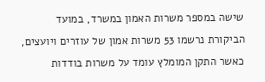שישה במספר משרות האמון במשרד, במועד הביקורת נרשמו 53 משרות אמון של עוזרים ויועצים, כאשר התקן המומלץ עומד על משרות בודדות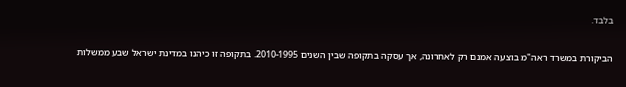בלבד.

הביקורת במשרד ראה"מ בוצעה אמנם רק לאחרונה, אך עסקה בתקופה שבין השנים 2010-1995. בתקופה זו כיהנו במדינת ישראל שבע ממשלות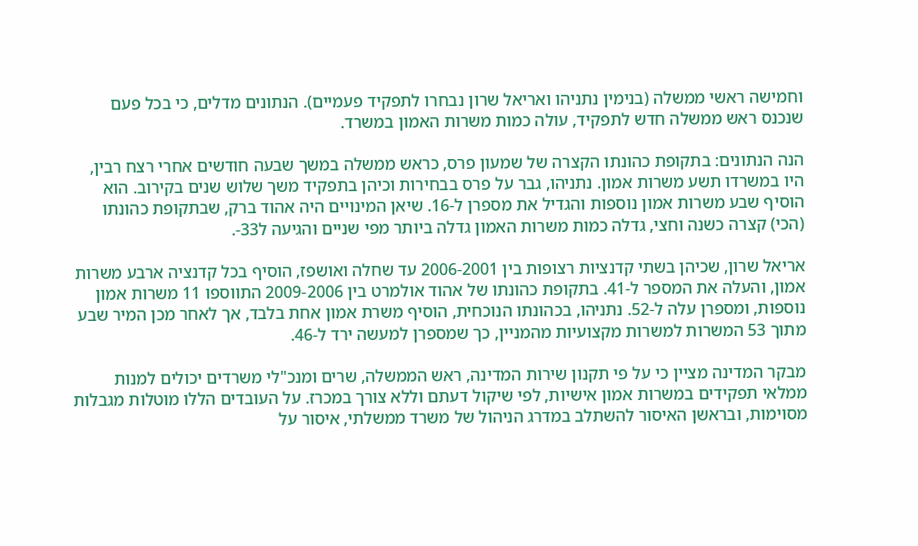וחמישה ראשי ממשלה (בנימין נתניהו ואריאל שרון נבחרו לתפקיד פעמיים). הנתונים מדלים, כי בכל פעם שנכנס ראש ממשלה חדש לתפקיד, עולה כמות משרות האמון במשרד.

הנה הנתונים: בתקופת כהונתו הקצרה של שמעון פרס, כראש ממשלה במשך שבעה חודשים אחרי רצח רבין, היו במשרדו תשע משרות אמון. נתניהו, גבר על פרס בבחירות וכיהן בתפקיד משך שלוש שנים בקירוב. הוא הוסיף שבע משרות אמון נוספות והגדיל את מספרן ל-16. שיאן המינויים היה אהוד ברק, שבתקופת כהונתו (הכי) קצרה כשנה וחצי, גדלה כמות משרות האמון גדלה ביותר מפי שניים והגיעה ל33-.

אריאל שרון, שכיהן בשתי קדנציות רצופות בין 2006-2001 עד שחלה ואושפז, הוסיף בכל קדנציה ארבע משרות אמון, והעלה את המספר ל-41. בתקופת כהונתו של אהוד אולמרט בין 2009-2006 התווספו 11 משרות אמון נוספות, ומספרן עלה ל-52. נתניהו, בכהונתו הנוכחית, הוסיף משרת אמון אחת בלבד, אך לאחר מכן המיר שבע מתוך 53 המשרות למשרות מקצועיות מהמניין, כך שמספרן למעשה ירד ל-46.

מבקר המדינה מציין כי על פי תקנון שירות המדינה, ראש הממשלה, שרים ומנכ"לי משרדים יכולים למנות ממלאי תפקידים במשרות אמון אישיות, לפי שיקול דעתם וללא צורך במכרז. על העובדים הללו מוטלות מגבלות מסוימות, ובראשן האיסור להשתלב במדרג הניהול של משרד ממשלתי, איסור על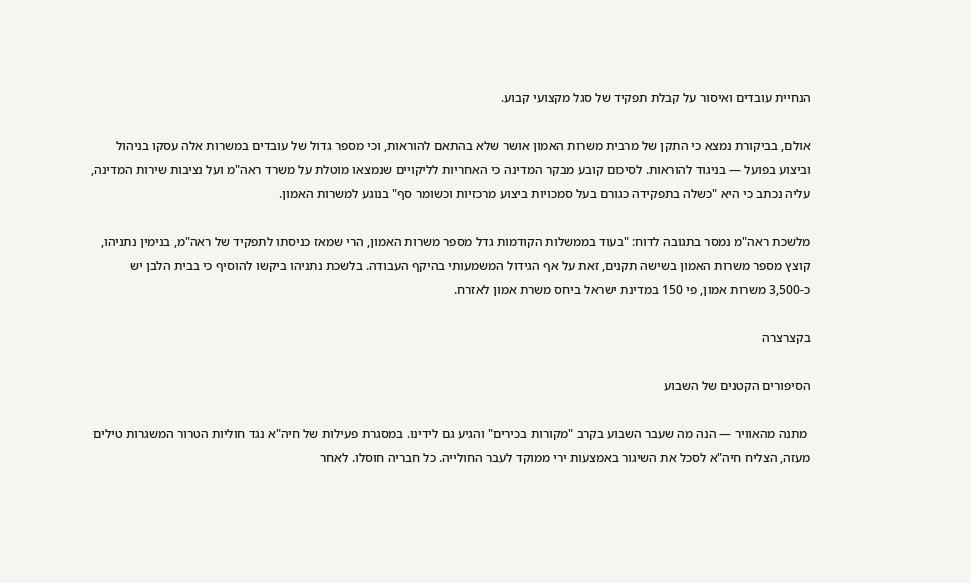הנחיית עובדים ואיסור על קבלת תפקיד של סגל מקצועי קבוע.

אולם, בביקורת נמצא כי התקן של מרבית משרות האמון אושר שלא בהתאם להוראות, וכי מספר גדול של עובדים במשרות אלה עסקו בניהול וביצוע בפועל — בניגוד להוראות. לסיכום קובע מבקר המדינה כי האחריות לליקויים שנמצאו מוטלת על משרד ראה"מ ועל נציבות שירות המדינה, עליה נכתב כי היא "כשלה בתפקידה כגורם בעל סמכויות ביצוע מרכזיות וכשומר סף" בנוגע למשרות האמון.

מלשכת ראה"מ נמסר בתגובה לדוח: "בעוד בממשלות הקודמות גדל מספר משרות האמון, הרי שמאז כניסתו לתפקיד של ראה"מ, בנימין נתניהו, קוצץ מספר משרות האמון בשישה תקנים, זאת על אף הגידול המשמעותי בהיקף העבודה. בלשכת נתניהו ביקשו להוסיף כי בבית הלבן יש כ-3,500 משרות אמון, פי 150 במדינת ישראל ביחס משרת אמון לאזרח.

בקצרצרה

הסיפורים הקטנים של השבוע

 מתנה מהאוויר — הנה מה שעבר השבוע בקרב "מקורות בכירים" והגיע גם לידינו. במסגרת פעילות של חיה"א נגד חוליות הטרור המשגרות טילים מעזה, הצליח חיה"א לסכל את השיגור באמצעות ירי ממוקד לעבר החולייה. כל חבריה חוסלו. לאחר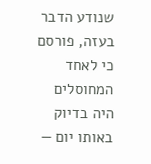שנודע הדבר בעזה, פורסם כי לאחד המחוסלים היה בדיוק באותו יום —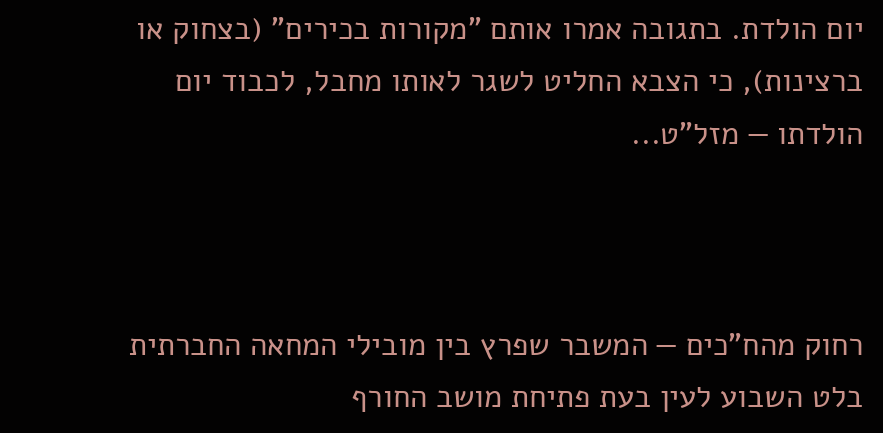יום הולדת. בתגובה אמרו אותם "מקורות בכירים" (בצחוק או ברצינות), כי הצבא החליט לשגר לאותו מחבל, לכבוד יום הולדתו — מזל"ט...



רחוק מהח"כים — המשבר שפרץ בין מובילי המחאה החברתית בלט השבוע לעין בעת פתיחת מושב החורף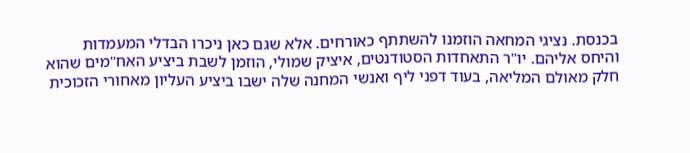בכנסת. נציגי המחאה הוזמנו להשתתף כאורחים. אלא שגם כאן ניכרו הבדלי המעמדות והיחס אליהם. יו"ר התאחדות הסטודנטים, איציק שמולי, הוזמן לשבת ביציע האח"מים שהוא חלק מאולם המליאה, בעוד דפני ליף ואנשי המחנה שלה ישבו ביציע העליון מאחורי הזכוכית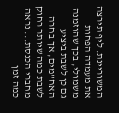המשוריינת. ליף תירצה את מעמדה הפחות משמולי, בכך שהוזמנה גם כן לשבת ביציע האח"מים, אך בחרה לשבת כמה שיותר רחוק מחברי הכנסת... נראה כמה זמן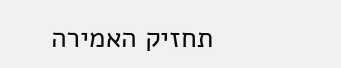תחזיק האמירה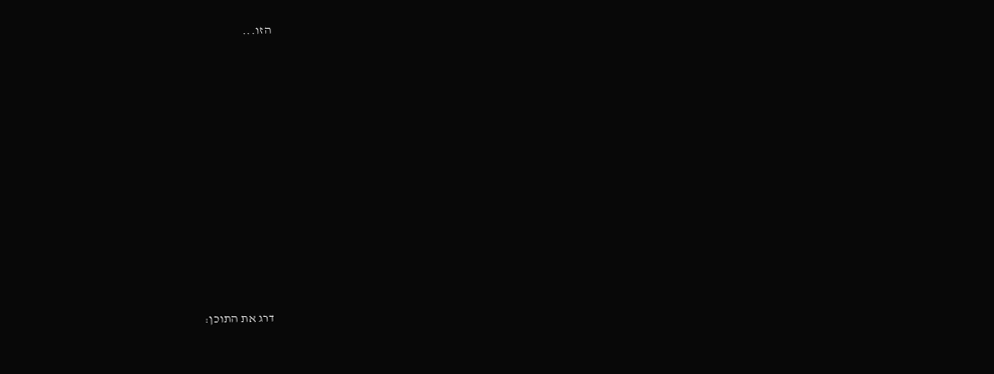הזו...











דרג את התוכן: